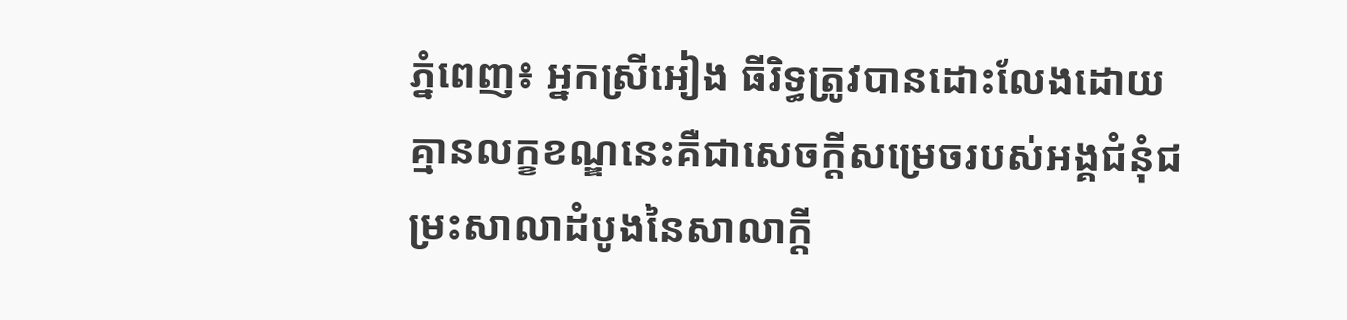ភ្នំពេញ៖ អ្នកស្រីអៀង ធីរិទ្ធត្រូវបានដោះលែងដោយគ្មានលក្ខខណ្ឌនេះគឺជាសេចក្ដីសម្រេចរបស់អង្គជំនុំជម្រះសាលាដំបូងនៃសាលាក្ដី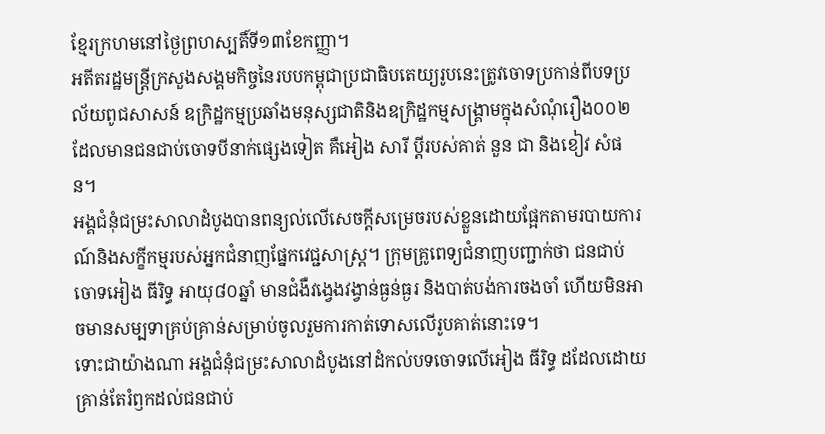ខ្មែរក្រហមនៅថ្ងៃព្រហស្បតិ៍ទី១៣ខែកញ្ញា។
អតីតរដ្ឋមន្ដ្រីក្រសួងសង្គមកិច្ចនៃរបបកម្ពុជាប្រជាធិបតេយ្យរូបនេះត្រូវចោទប្រកាន់ពីបទប្រល័យពូជសាសន៍ ឧក្រិដ្ឋកម្មប្រឆាំងមនុស្សជាតិនិងឧក្រិដ្ឋកម្មសង្គ្រាមក្នុងសំណុំរឿង០០២ដែលមានជនជាប់ចោទបីនាក់ផ្សេងទៀត គឺអៀង សារី ប្តីរបស់គាត់ នួន ជា និងខៀវ សំផន។
អង្គជំនុំជម្រះសាលាដំបូងបានពន្យល់លើសេចក្ដីសម្រេចរបស់ខ្លួនដោយផ្អែកតាមរបាយការណ៍និងសក្ខីកម្មរបស់អ្នកជំនាញផ្នែកវេជ្ជសាស្ត្រ។ ក្រុមគ្រូពេទ្យជំនាញបញ្ជាក់ថា ជនជាប់ចោទអៀង ធីរិទ្ធ អាយុ៨០ឆ្នាំ មានជំងឺវង្វេងវង្វាន់ធ្ងន់ធ្ងរ និងបាត់បង់ការចងចាំ ហើយមិនអាចមានសម្បទាគ្រប់គ្រាន់សម្រាប់ចូលរួមការកាត់ទោសលើរូបគាត់នោះទេ។
ទោះជាយ៉ាងណា អង្គជំនុំជម្រះសាលាដំបូងនៅដំកល់បទចោទលើអៀង ធីរិទ្ធ ដដែលដោយគ្រាន់តែរំឭកដល់ជនជាប់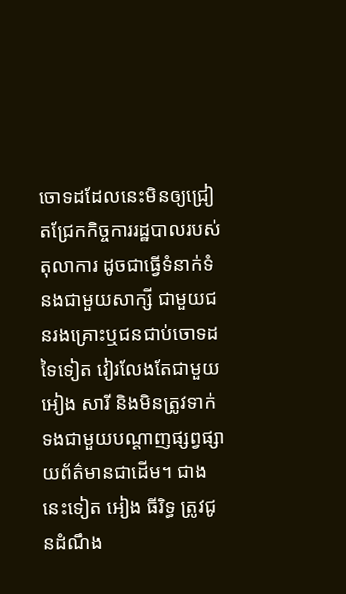ចោទដដែលនេះមិនឲ្យជ្រៀតជ្រែកកិច្ចការរដ្ឋបាលរបស់តុលាការ ដូចជាធ្វើទំនាក់ទំនងជាមួយសាក្សី ជាមួយជនរងគ្រោះឬជនជាប់ចោទដទៃទៀត វៀរលែងតែជាមួយអៀង សារី និងមិនត្រូវទាក់ទងជាមួយបណ្តាញផ្សព្វផ្សាយព័ត៌មានជាដើម។ ជាងនេះទៀត អៀង ធីរិទ្ធ ត្រូវជូនដំណឹង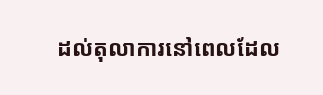ដល់តុលាការនៅពេលដែល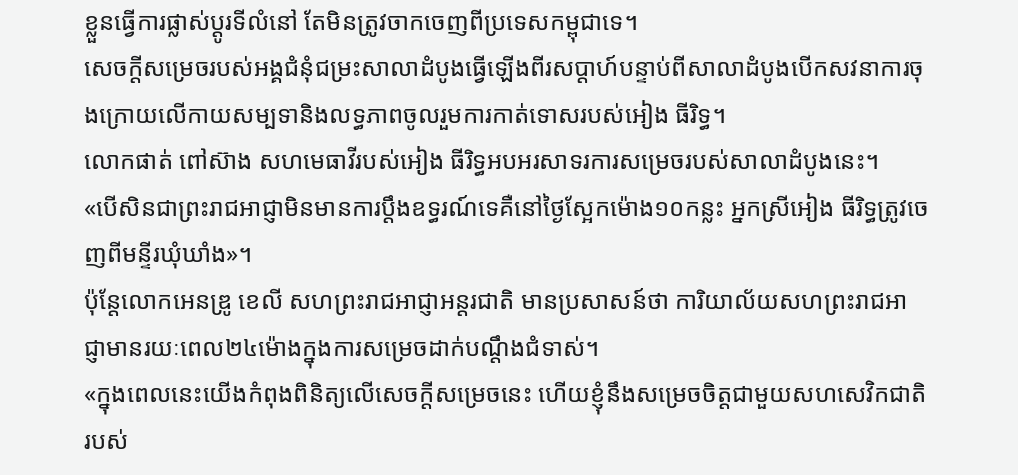ខ្លួនធ្វើការផ្លាស់ប្តូរទីលំនៅ តែមិនត្រូវចាកចេញពីប្រទេសកម្ពុជាទេ។
សេចក្ដីសម្រេចរបស់អង្គជំនុំជម្រះសាលាដំបូងធ្វើឡើងពីរសប្តាហ៍បន្ទាប់ពីសាលាដំបូងបើកសវនាការចុងក្រោយលើកាយសម្បទានិងលទ្ធភាពចូលរួមការកាត់ទោសរបស់អៀង ធីរិទ្ធ។
លោកផាត់ ពៅស៊ាង សហមេធាវីរបស់អៀង ធីរិទ្ធអបអរសាទរការសម្រេចរបស់សាលាដំបូងនេះ។
«បើសិនជាព្រះរាជអាជ្ញាមិនមានការប្តឹងឧទ្ធរណ៍ទេគឺនៅថ្ងៃស្អែកម៉ោង១០កន្លះ អ្នកស្រីអៀង ធីរិទ្ធត្រូវចេញពីមន្ទីរឃុំឃាំង»។
ប៉ុន្តែលោកអេនឌ្រូ ខេលី សហព្រះរាជអាជ្ញាអន្តរជាតិ មានប្រសាសន៍ថា ការិយាល័យសហព្រះរាជអាជ្ញាមានរយៈពេល២៤ម៉ោងក្នុងការសម្រេចដាក់បណ្តឹងជំទាស់។
«ក្នុងពេលនេះយើងកំពុងពិនិត្យលើសេចក្ដីសម្រេចនេះ ហើយខ្ញុំនឹងសម្រេចចិត្តជាមួយសហសេវិកជាតិរបស់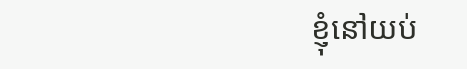ខ្ញុំនៅយប់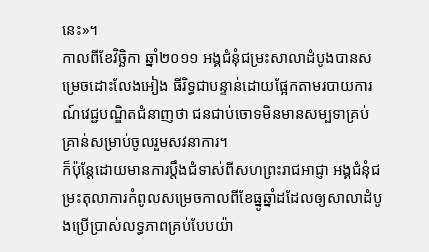នេះ»។
កាលពីខែវិច្ឆិកា ឆ្នាំ២០១១ អង្គជំនុំជម្រះសាលាដំបូងបានសម្រេចដោះលែងអៀង ធីរិទ្ធជាបន្ទាន់ដោយផ្អែកតាមរបាយការណ៍វេជ្ជបណ្ឌិតជំនាញថា ជនជាប់ចោទមិនមានសម្បទាគ្រប់គ្រាន់សម្រាប់ចូលរួមសវនាការ។
ក៏ប៉ុន្តែដោយមានការប្តឹងជំទាស់ពីសហព្រះរាជអាជ្ញា អង្គជំនុំជម្រះតុលាការកំពូលសម្រេចកាលពីខែធ្នូឆ្នាំដដែលឲ្យសាលាដំបូងប្រើប្រាស់លទ្ធភាពគ្រប់បែបយ៉ា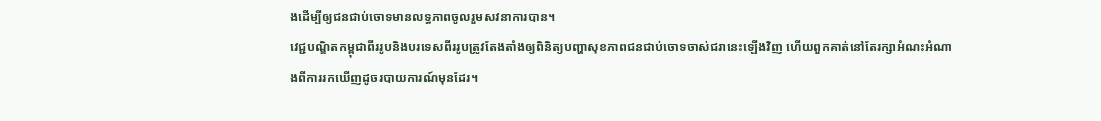ងដើម្បីឲ្យជនជាប់ចោទមានលទ្ធភាពចូលរួមសវនាការបាន។
វេជ្ជបណ្ឌិតកម្ពុជាពីររូបនិងបរទេសពីររូបត្រូវតែងតាំងឲ្យពិនិត្យបញ្ហាសុខភាពជនជាប់ចោទចាស់ជរានេះឡើងវិញ ហើយពួកគាត់នៅតែរក្សាអំណះអំណាងពីការរកឃើញដូចរបាយការណ៍មុនដែរ។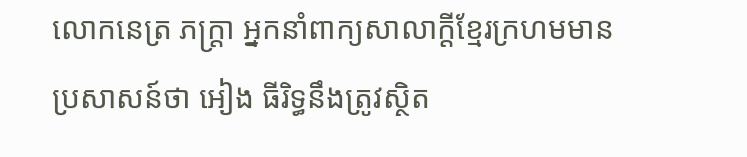លោកនេត្រ ភក្ដ្រា អ្នកនាំពាក្យសាលាក្ដីខ្មែរក្រហមមានប្រសាសន៍ថា អៀង ធីរិទ្ធនឹងត្រូវស្ថិត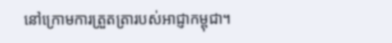នៅក្រោមការត្រួតត្រារបស់អាជ្ញាកម្ពុជា។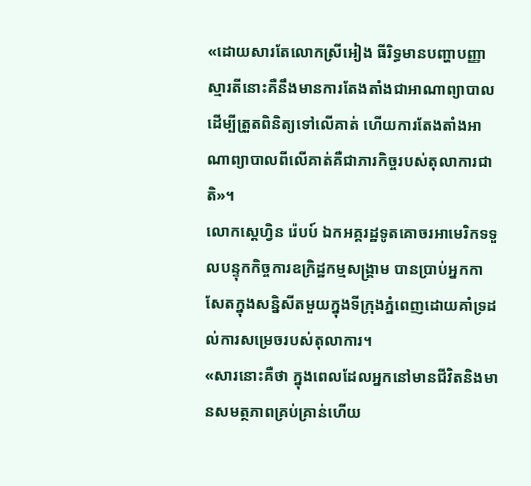«ដោយសារតែលោកស្រីអៀង ធីរិទ្ធមានបញ្ហាបញ្ញាស្មារតីនោះគឺនឹងមានការតែងតាំងជាអាណាព្យាបាលដើម្បីត្រួតពិនិត្យទៅលើគាត់ ហើយការតែងតាំងអាណាព្យាបាលពីលើគាត់គឺជាភារកិច្ចរបស់តុលាការជាតិ»។
លោកស្តេហ្វិន រ៉េបប៍ ឯកអគ្គរដ្ឋទូតគោចរអាមេរិកទទួលបន្ទុកកិច្ចការឧក្រិដ្ឋកម្មសង្គ្រាម បានប្រាប់អ្នកកាសែតក្នុងសន្និសីតមួយក្នុងទីក្រុងភ្នំពេញដោយគាំទ្រដល់ការសម្រេចរបស់តុលាការ។
«សារនោះគឺថា ក្នុងពេលដែលអ្នកនៅមានជីវិតនិងមានសមត្ថភាពគ្រប់គ្រាន់ហើយ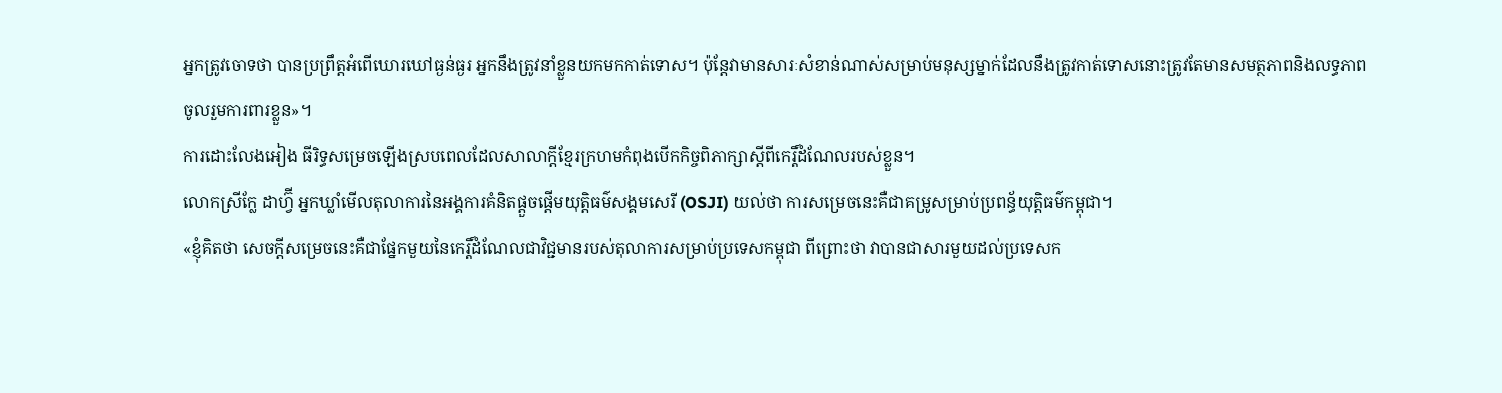អ្នកត្រូវចោទថា បានប្រព្រឹត្តអំពើឃោរឃៅធ្ងន់ធ្ងរ អ្នកនឹងត្រូវនាំខ្លួនយកមកកាត់ទោស។ ប៉ុន្តែវាមានសារៈសំខាន់ណាស់សម្រាប់មនុស្សម្នាក់ដែលនឹងត្រូវកាត់ទោសនោះត្រូវតែមានសមត្ថភាពនិងលទ្ធភាពចូលរួមការពារខ្លួន»។
ការដោះលែងអៀង ធីរិទ្ធសម្រេចឡើងស្របពេលដែលសាលាក្ដីខ្មែរក្រហមកំពុងបើកកិច្ចពិភាក្សាស្តីពីកេរ្តិ៍ដំណែលរបស់ខ្លួន។
លោកស្រីក្លែ ដាហ្វ៊ី អ្នកឃ្លាំមើលតុលាការនៃអង្គការគំនិតផ្តួចផ្តើមយុត្តិធម៌សង្គមសេរី (OSJI) យល់ថា ការសម្រេចនេះគឺជាគម្រូសម្រាប់ប្រពន្ធ័យុត្តិធម៌កម្ពុជា។
«ខ្ញុំគិតថា សេចក្ដីសម្រេចនេះគឺជាផ្នែកមួយនៃកេរ្តិ៍ដំណែលជាវិជ្ជមានរបស់តុលាការសម្រាប់ប្រទេសកម្ពុជា ពីព្រោះថា វាបានជាសារមួយដល់ប្រទេសក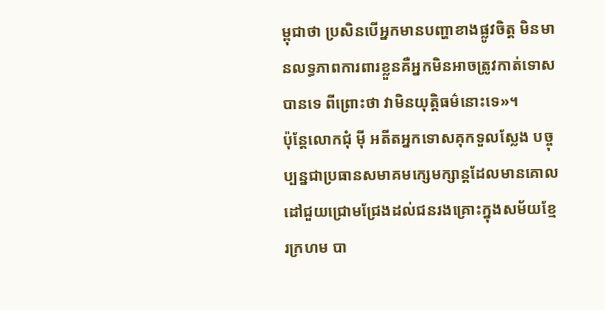ម្ពុជាថា ប្រសិនបើអ្នកមានបញ្ហាខាងផ្លូវចិត្ត មិនមានលទ្ធភាពការពារខ្លួនគឺអ្នកមិនអាចត្រូវកាត់ទោសបានទេ ពីព្រោះថា វាមិនយុត្តិធម៌នោះទេ»។
ប៉ុន្តែលោកជុំ ម៉ី អតីតអ្នកទោសគុកទួលស្លែង បច្ចុប្បន្នជាប្រធានសមាគមក្សេមក្សាន្តដែលមានគោលដៅជួយជ្រោមជ្រែងដល់ជនរងគ្រោះក្នុងសម័យខ្មែរក្រហម បា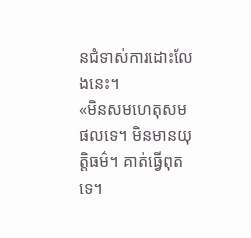នជំទាស់ការដោះលែងនេះ។
«មិនសមហេតុសមផលទេ។ មិនមានយុត្តិធម៌។ គាត់ធ្វើពុតទេ។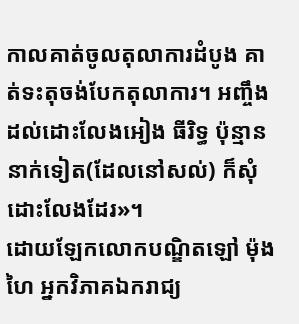កាលគាត់ចូលតុលាការដំបូង គាត់ទះតុចង់បែកតុលាការ។ អញ្ចឹងដល់ដោះលែងអៀង ធីរិទ្ធ ប៉ុន្មាននាក់ទៀត(ដែលនៅសល់) ក៏សុំដោះលែងដែរ»។
ដោយឡែកលោកបណ្ឌិតឡៅ ម៉ុងហៃ អ្នកវិភាគឯករាជ្យ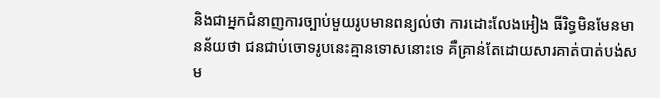និងជាអ្នកជំនាញការច្បាប់មួយរូបមានពន្យល់ថា ការដោះលែងអៀង ធីរិទ្ធមិនមែនមានន័យថា ជនជាប់ចោទរូបនេះគ្មានទោសនោះទេ គឺគ្រាន់តែដោយសារគាត់បាត់បង់សម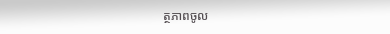ត្ថភាពចូល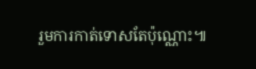រួមការកាត់ទោសតែប៉ុណ្ណោះ៕